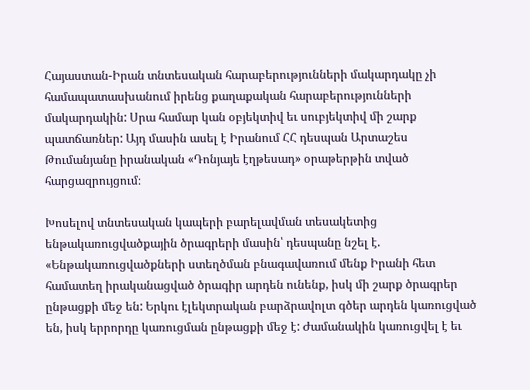Հայաստան-Իրան տնտեսական հարաբերությունների մակարդակը չի համապատասխանում իրենց քաղաքական հարաբերությունների մակարդակին: Սրա համար կան օբյեկտիվ եւ սուբյեկտիվ մի շարք պատճառներ: Այդ մասին ասել է Իրանում ՀՀ դեսպան Արտաշես Թումանյանը իրանական «Դոնյայե էղթեսադ» օրաթերթին տված հարցազրույցում։

Խոսելով տնտեսական կապերի բարելավման տեսակետից ենթակառուցվածքային ծրագրերի մասին՝ դեսպանը նշել է. «Ենթակառուցվածքների ստեղծման բնագավառում մենք Իրանի հետ համատեղ իրականացված ծրագիր արդեն ունենք, իսկ մի շարք ծրագրեր ընթացքի մեջ են: Երկու էլեկտրական բարձրավոլտ գծեր արդեն կառուցված են, իսկ երրորդը կառուցման ընթացքի մեջ է: Ժամանակին կառուցվել է եւ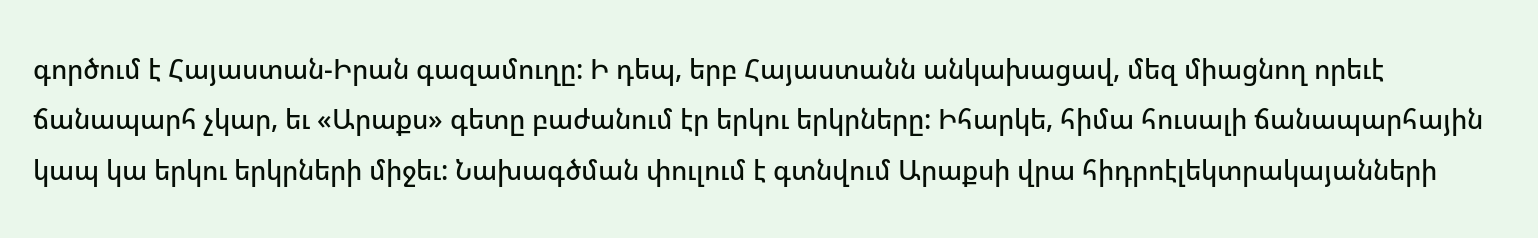գործում է Հայաստան-Իրան գազամուղը: Ի դեպ, երբ Հայաստանն անկախացավ, մեզ միացնող որեւէ ճանապարհ չկար, եւ «Արաքս» գետը բաժանում էր երկու երկրները: Իհարկե, հիմա հուսալի ճանապարհային կապ կա երկու երկրների միջեւ: Նախագծման փուլում է գտնվում Արաքսի վրա հիդրոէլեկտրակայանների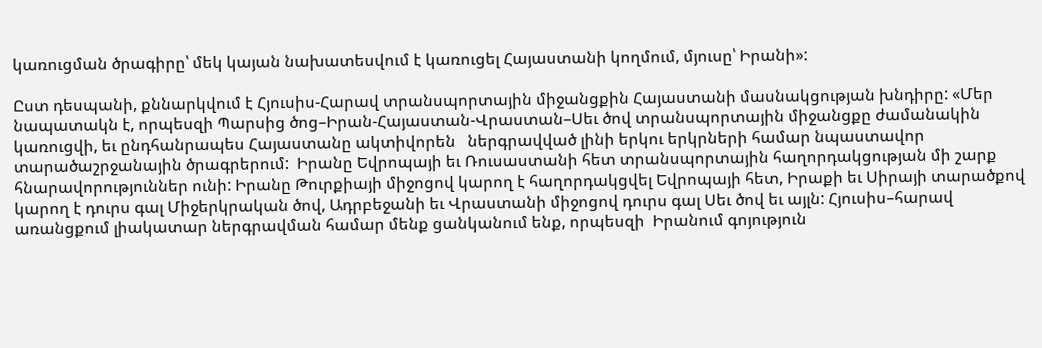կառուցման ծրագիրը՝ մեկ կայան նախատեսվում է կառուցել Հայաստանի կողմում, մյուսը՝ Իրանի»:

Ըստ դեսպանի, քննարկվում է Հյուսիս-Հարավ տրանսպորտային միջանցքին Հայաստանի մասնակցության խնդիրը: «Մեր նապատակն է, որպեսզի Պարսից ծոց–Իրան-Հայաստան-Վրաստան–Սեւ ծով տրանսպորտային միջանցքը ժամանակին կառուցվի, եւ ընդհանրապես Հայաստանը ակտիվորեն   ներգրավված լինի երկու երկրների համար նպաստավոր տարածաշրջանային ծրագրերում:  Իրանը Եվրոպայի եւ Ռուսաստանի հետ տրանսպորտային հաղորդակցության մի շարք հնարավորություններ ունի: Իրանը Թուրքիայի միջոցով կարող է հաղորդակցվել Եվրոպայի հետ, Իրաքի եւ Սիրայի տարածքով կարող է դուրս գալ Միջերկրական ծով, Ադրբեջանի եւ Վրաստանի միջոցով դուրս գալ Սեւ ծով եւ այլն: Հյուսիս–հարավ առանցքում լիակատար ներգրավման համար մենք ցանկանում ենք, որպեսզի  Իրանում գոյություն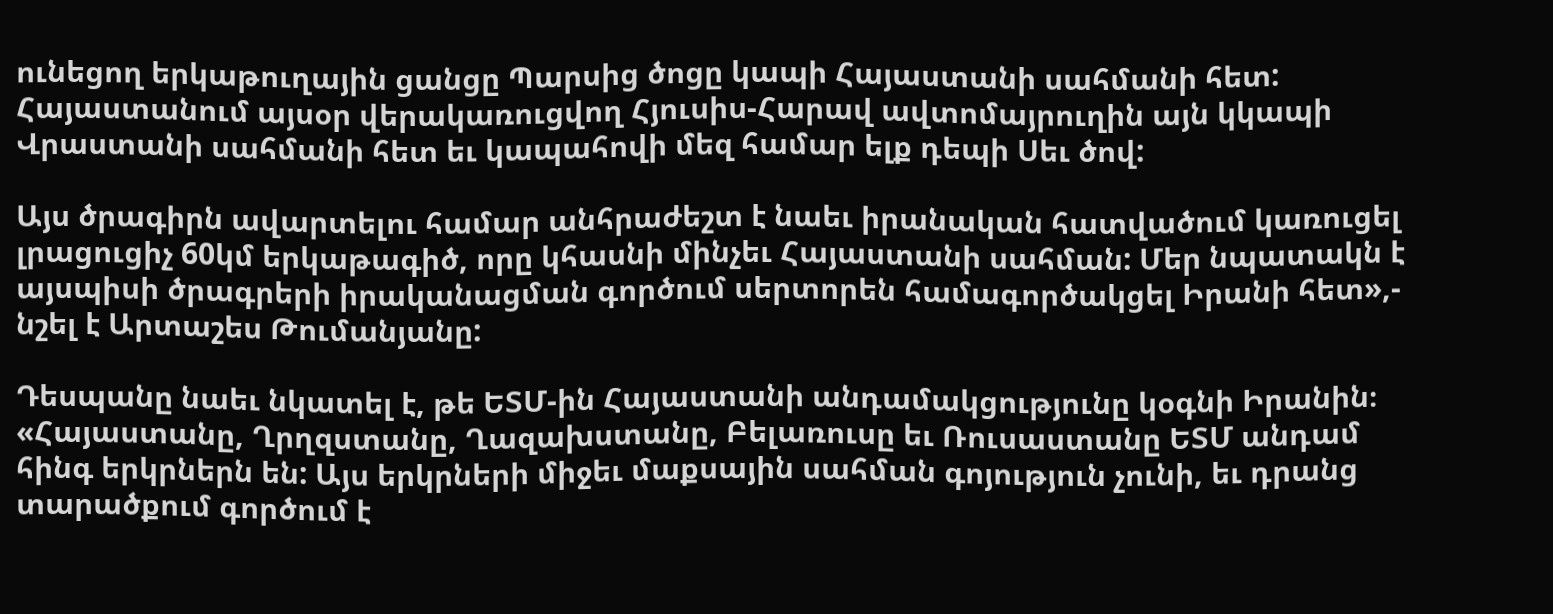ունեցող երկաթուղային ցանցը Պարսից ծոցը կապի Հայաստանի սահմանի հետ: Հայաստանում այսօր վերակառուցվող Հյուսիս-Հարավ ավտոմայրուղին այն կկապի Վրաստանի սահմանի հետ եւ կապահովի մեզ համար ելք դեպի Սեւ ծով:

Այս ծրագիրն ավարտելու համար անհրաժեշտ է նաեւ իրանական հատվածում կառուցել լրացուցիչ 60կմ երկաթագիծ, որը կհասնի մինչեւ Հայաստանի սահման: Մեր նպատակն է այսպիսի ծրագրերի իրականացման գործում սերտորեն համագործակցել Իրանի հետ»,- նշել է Արտաշես Թումանյանը:

Դեսպանը նաեւ նկատել է, թե ԵՏՄ-ին Հայաստանի անդամակցությունը կօգնի Իրանին։ «Հայաստանը, Ղրղզստանը, Ղազախստանը, Բելառուսը եւ Ռուսաստանը ԵՏՄ անդամ հինգ երկրներն են: Այս երկրների միջեւ մաքսային սահման գոյություն չունի, եւ դրանց տարածքում գործում է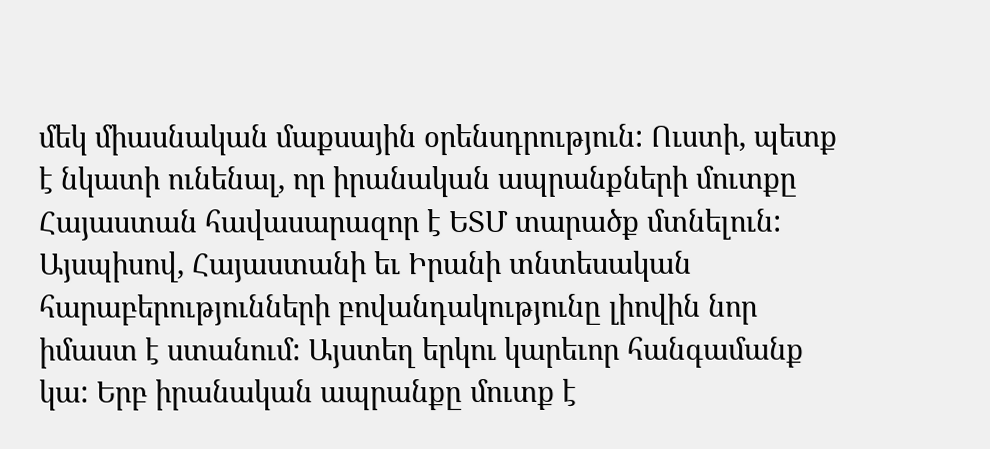մեկ միասնական մաքսային օրենսդրություն: Ուստի, պետք է նկատի ունենալ, որ իրանական ապրանքների մուտքը Հայաստան հավասարազոր է ԵՏՄ տարածք մտնելուն: Այսպիսով, Հայաստանի եւ Իրանի տնտեսական հարաբերությունների բովանդակությունը լիովին նոր իմաստ է ստանում: Այստեղ երկու կարեւոր հանգամանք կա: Երբ իրանական ապրանքը մուտք է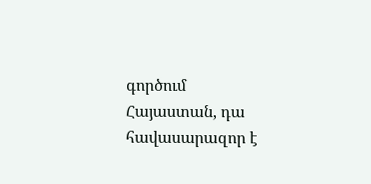գործում Հայաստան, դա հավասարազոր է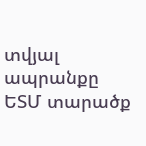տվյալ ապրանքը ԵՏՄ տարածք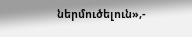ներմուծելուն»,-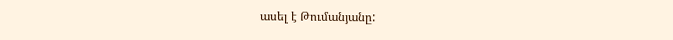ասել է Թումանյանը: